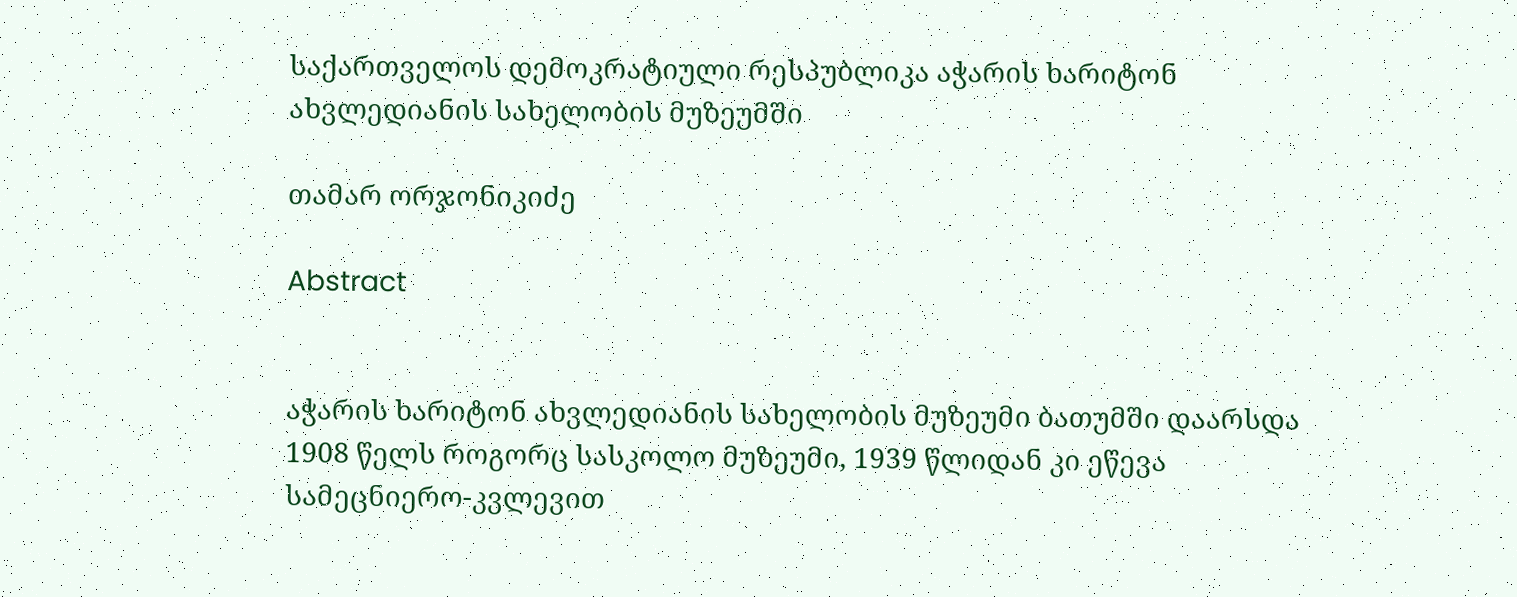საქართველოს დემოკრატიული რესპუბლიკა აჭარის ხარიტონ ახვლედიანის სახელობის მუზეუმში

თამარ ორჯონიკიძე

Abstract


აჭარის ხარიტონ ახვლედიანის სახელობის მუზეუმი ბათუმში დაარსდა 1908 წელს როგორც სასკოლო მუზეუმი, 1939 წლიდან კი ეწევა სამეცნიერო-კვლევით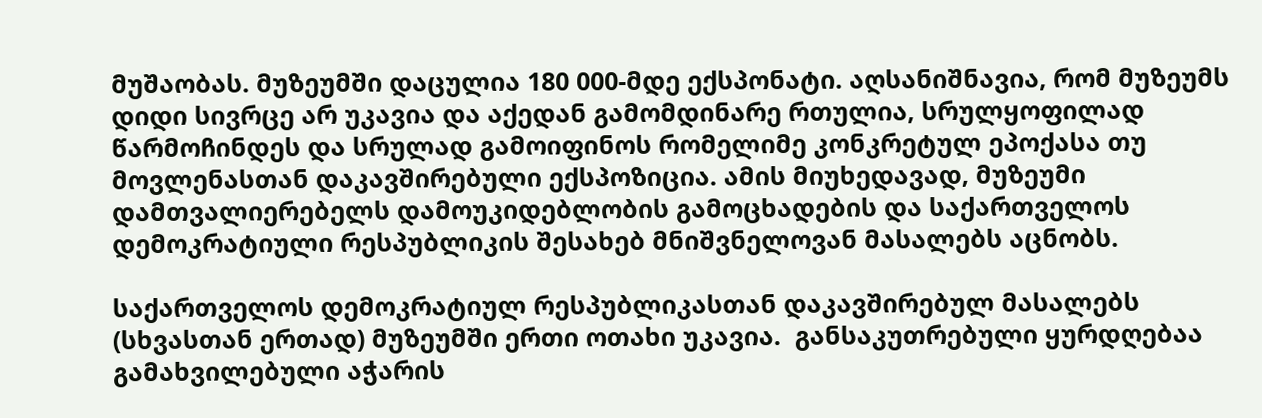მუშაობას. მუზეუმში დაცულია 180 000-მდე ექსპონატი. აღსანიშნავია, რომ მუზეუმს დიდი სივრცე არ უკავია და აქედან გამომდინარე რთულია, სრულყოფილად წარმოჩინდეს და სრულად გამოიფინოს რომელიმე კონკრეტულ ეპოქასა თუ მოვლენასთან დაკავშირებული ექსპოზიცია. ამის მიუხედავად, მუზეუმი დამთვალიერებელს დამოუკიდებლობის გამოცხადების და საქართველოს დემოკრატიული რესპუბლიკის შესახებ მნიშვნელოვან მასალებს აცნობს.

საქართველოს დემოკრატიულ რესპუბლიკასთან დაკავშირებულ მასალებს (სხვასთან ერთად) მუზეუმში ერთი ოთახი უკავია.  განსაკუთრებული ყურდღებაა გამახვილებული აჭარის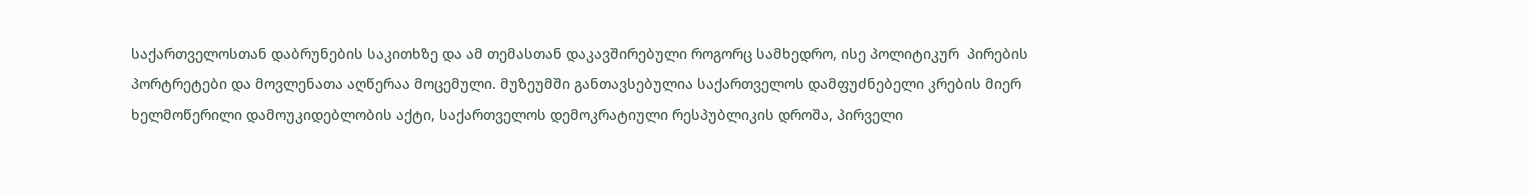საქართველოსთან დაბრუნების საკითხზე და ამ თემასთან დაკავშირებული როგორც სამხედრო, ისე პოლიტიკურ  პირების პორტრეტები და მოვლენათა აღწერაა მოცემული. მუზეუმში განთავსებულია საქართველოს დამფუძნებელი კრების მიერ ხელმოწერილი დამოუკიდებლობის აქტი, საქართველოს დემოკრატიული რესპუბლიკის დროშა, პირველი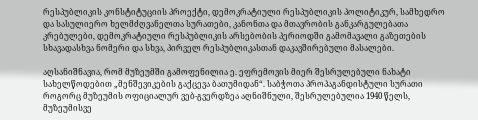რესპუბლიკის კონსტიტუციის პროექტი, დემოკრატიული რესპუბლიკის პოლიტიკურ, სამხედრო და სასულიერო ხელმძღვანელთა სურათები, კანონთა და მთავრობის განკარგულებათა კრებულები, დემოკრატიული რესპუბლიკის არსებობის პერიოდში გამომავალი გაზეთების სხავადასხვა ნომერი და სხვა, პირველ რესპუბლიკასთან დაკავშირებული მასალები.

აღსანიშნავია, რომ მუზეუმში გამოფენილია ე. ეფრემოვის მიერ შესრულებული ნახატი სახელწოდებით „მენშევიკების გაქცევა ბათუმიდან“. საბჭოთა პროპაგანდისტული სურათი როგორც მუზეუმის ოფიციალურ ვებ-გვერდზეა აღნიშნული, შესრულებულია 1940 წელს, მუზეუმისვე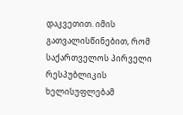დაკვეთით. იმის გათვალისწინებით, რომ საქართველოს პირველი რესპუბლიკის ხელისუფლებამ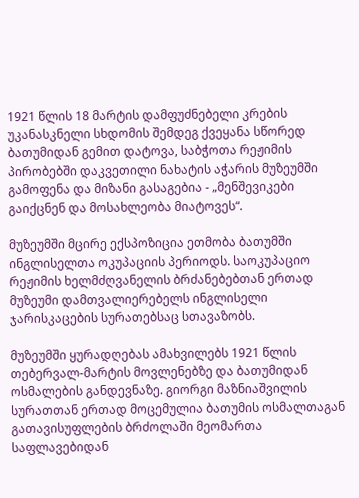1921 წლის 18 მარტის დამფუძნებელი კრების უკანასკნელი სხდომის შემდეგ ქვეყანა სწორედ ბათუმიდან გემით დატოვა, საბჭოთა რეჟიმის პირობებში დაკვეთილი ნახატის აჭარის მუზეუმში გამოფენა და მიზანი გასაგებია - „მენშევიკები გაიქცნენ და მოსახლეობა მიატოვეს“.

მუზეუმში მცირე ექსპოზიცია ეთმობა ბათუმში ინგლისელთა ოკუპაციის პერიოდს. საოკუპაციო რეჟიმის ხელმძღვანელის ბრძანებებთან ერთად მუზეუმი დამთვალიერებელს ინგლისელი ჯარისკაცების სურათებსაც სთავაზობს.

მუზეუმში ყურადღებას ამახვილებს 1921 წლის თებერვალ-მარტის მოვლენებზე და ბათუმიდან ოსმალების განდევნაზე. გიორგი მაზნიაშვილის სურათთან ერთად მოცემულია ბათუმის ოსმალთაგან გათავისუფლების ბრძოლაში მეომართა საფლავებიდან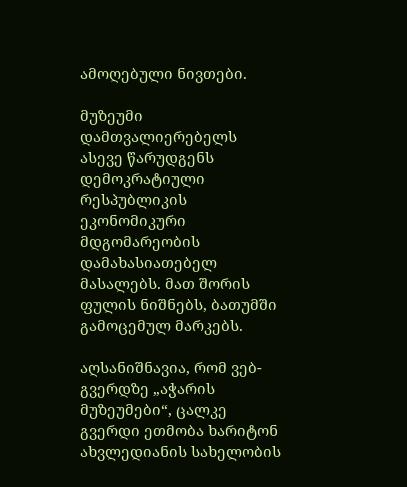ამოღებული ნივთები.

მუზეუმი დამთვალიერებელს ასევე წარუდგენს დემოკრატიული რესპუბლიკის ეკონომიკური მდგომარეობის დამახასიათებელ მასალებს. მათ შორის ფულის ნიშნებს, ბათუმში გამოცემულ მარკებს.

აღსანიშნავია, რომ ვებ-გვერდზე „აჭარის მუზეუმები“, ცალკე გვერდი ეთმობა ხარიტონ ახვლედიანის სახელობის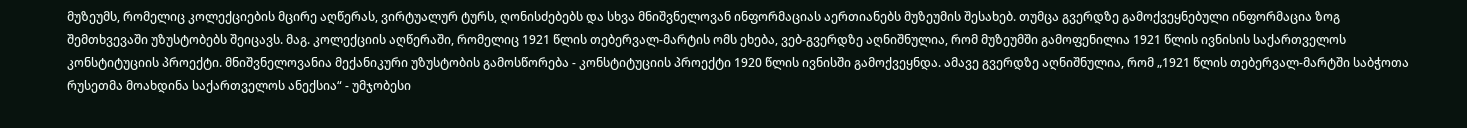მუზეუმს, რომელიც კოლექციების მცირე აღწერას, ვირტუალურ ტურს, ღონისძებებს და სხვა მნიშვნელოვან ინფორმაციას აერთიანებს მუზეუმის შესახებ. თუმცა გვერდზე გამოქვეყნებული ინფორმაცია ზოგ შემთხვევაში უზუსტობებს შეიცავს. მაგ. კოლექციის აღწერაში, რომელიც 1921 წლის თებერვალ-მარტის ომს ეხება, ვებ-გვერდზე აღნიშნულია, რომ მუზეუმში გამოფენილია 1921 წლის ივნისის საქართველოს კონსტიტუციის პროექტი. მნიშვნელოვანია მექანიკური უზუსტობის გამოსწორება - კონსტიტუციის პროექტი 1920 წლის ივნისში გამოქვეყნდა. ამავე გვერდზე აღნიშნულია, რომ „1921 წლის თებერვალ-მარტში საბჭოთა რუსეთმა მოახდინა საქართველოს ანექსია“ - უმჯობესი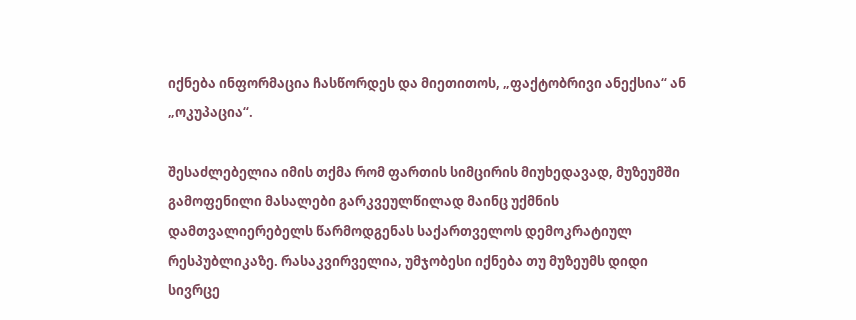იქნება ინფორმაცია ჩასწორდეს და მიეთითოს, „ფაქტობრივი ანექსია“ ან „ოკუპაცია“.

შესაძლებელია იმის თქმა რომ ფართის სიმცირის მიუხედავად, მუზეუმში გამოფენილი მასალები გარკვეულწილად მაინც უქმნის დამთვალიერებელს წარმოდგენას საქართველოს დემოკრატიულ რესპუბლიკაზე. რასაკვირველია, უმჯობესი იქნება თუ მუზეუმს დიდი სივრცე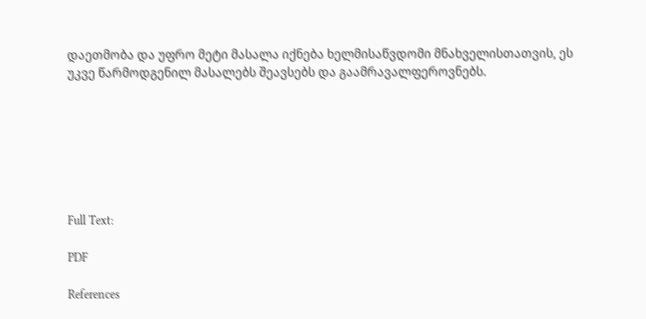დაეთმობა და უფრო მეტი მასალა იქნება ხელმისაწვდომი მნახველისთათვის, ეს უკვე წარმოდგენილ მასალებს შეავსებს და გაამრავალფეროვნებს.







Full Text:

PDF

References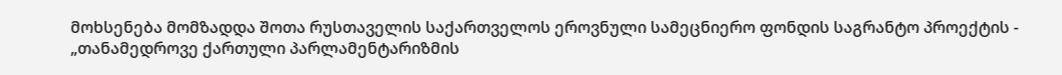მოხსენება მომზადდა შოთა რუსთაველის საქართველოს ეროვნული სამეცნიერო ფონდის საგრანტო პროექტის - „თანამედროვე ქართული პარლამენტარიზმის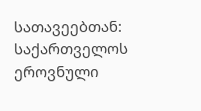სათავეებთან: საქართველოს ეროვნული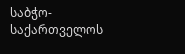საბჭო-საქართველოს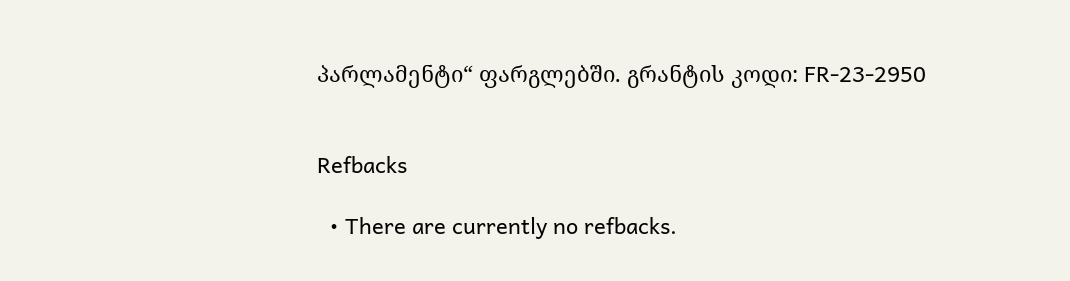პარლამენტი“ ფარგლებში. გრანტის კოდი: FR-23-2950


Refbacks

  • There are currently no refbacks.